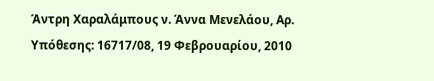Άντρη Χαραλάμπους ν. Άννα Μενελάου, Αρ. Υπόθεσης: 16717/08, 19 Φεβρουαρίου, 2010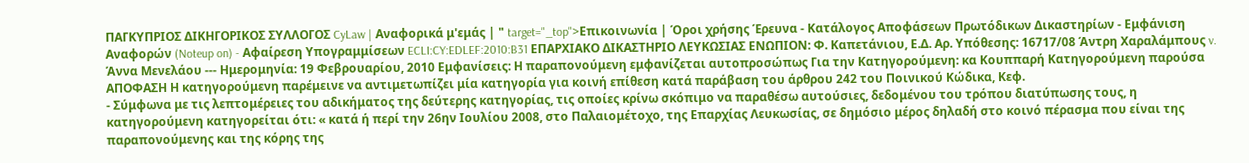ΠΑΓΚΥΠΡΙΟΣ ΔΙΚΗΓΟΡΙΚΟΣ ΣΥΛΛΟΓΟΣ CyLaw | Αναφορικά μ'εμάς | " target="_top">Επικοινωνία | Όροι χρήσης Έρευνα - Κατάλογος Αποφάσεων Πρωτόδικων Δικαστηρίων - Εμφάνιση Αναφορών (Noteup on) - Αφαίρεση Υπογραμμίσεων ECLI:CY:EDLEF:2010:B31 ΕΠΑΡΧΙΑΚΟ ΔΙΚΑΣΤΗΡΙΟ ΛΕΥΚΩΣΙΑΣ ΕΝΩΠΙΟΝ: Φ. Καπετάνιου, Ε.Δ. Αρ. Υπόθεσης: 16717/08 Άντρη Χαραλάμπους v. Άννα Μενελάου --- Ημερομηνία: 19 Φεβρουαρίου, 2010 Εμφανίσεις: Η παραπονούμενη εμφανίζεται αυτοπροσώπως Για την Κατηγορούμενη: κα Κουππαρή Κατηγορούμενη παρούσα ΑΠΟΦΑΣΗ Η κατηγορούμενη παρέμεινε να αντιμετωπίζει μία κατηγορία για κοινή επίθεση κατά παράβαση του άρθρου 242 του Ποινικού Κώδικα, Κεφ.
- Σύμφωνα με τις λεπτομέρειες του αδικήματος της δεύτερης κατηγορίας, τις οποίες κρίνω σκόπιμο να παραθέσω αυτούσιες, δεδομένου του τρόπου διατύπωσης τους, η κατηγορούμενη κατηγορείται ότι: « κατά ή περί την 26ην Ιουλίου 2008, στο Παλαιομέτοχο, της Επαρχίας Λευκωσίας, σε δημόσιο μέρος δηλαδή στο κοινό πέρασμα που είναι της παραπονούμενης και της κόρης της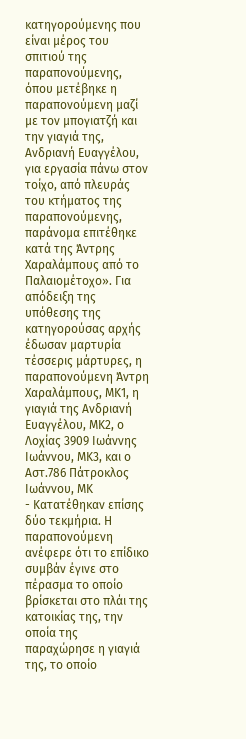κατηγορούμενης που είναι μέρος του σπιτιού της παραπονούμενης, όπου μετέβηκε η παραπονούμενη μαζί με τον μπογιατζή και την γιαγιά της, Ανδριανή Ευαγγέλου, για εργασία πάνω στον τοίχο, από πλευράς του κτήματος της παραπονούμενης, παράνομα επιτέθηκε κατά της Άντρης Χαραλάμπους από το Παλαιομέτοχο». Για απόδειξη της υπόθεσης της κατηγορούσας αρχής έδωσαν μαρτυρία τέσσερις μάρτυρες, η παραπονούμενη Άντρη Χαραλάμπους, ΜΚ1, η γιαγιά της Ανδριανή Ευαγγέλου, ΜΚ2, ο Λοχίας 3909 Ιωάννης Ιωάννου, ΜΚ3, και ο Αστ.786 Πάτροκλος Ιωάννου, ΜΚ
- Κατατέθηκαν επίσης δύο τεκμήρια. Η παραπονούμενη ανέφερε ότι το επίδικο συμβάν έγινε στο πέρασμα το οποίο βρίσκεται στο πλάι της κατοικίας της, την οποία της παραχώρησε η γιαγιά της, το οποίο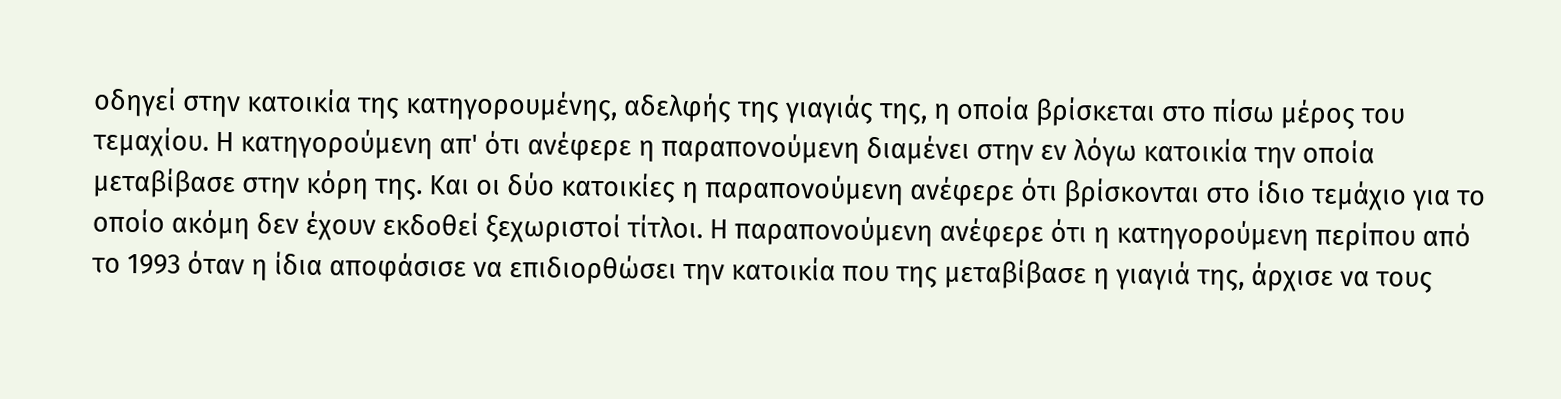οδηγεί στην κατοικία της κατηγορουμένης, αδελφής της γιαγιάς της, η οποία βρίσκεται στο πίσω μέρος του τεμαχίου. Η κατηγορούμενη απ' ότι ανέφερε η παραπονούμενη διαμένει στην εν λόγω κατοικία την οποία μεταβίβασε στην κόρη της. Και οι δύο κατοικίες η παραπονούμενη ανέφερε ότι βρίσκονται στο ίδιο τεμάχιο για το οποίο ακόμη δεν έχουν εκδοθεί ξεχωριστοί τίτλοι. Η παραπονούμενη ανέφερε ότι η κατηγορούμενη περίπου από το 1993 όταν η ίδια αποφάσισε να επιδιορθώσει την κατοικία που της μεταβίβασε η γιαγιά της, άρχισε να τους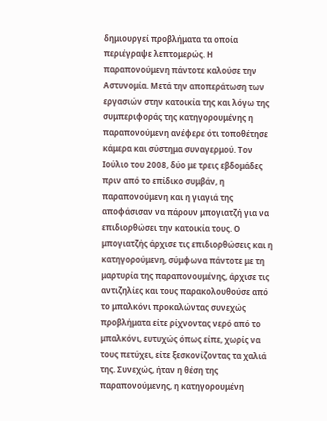δημιουργεί προβλήματα τα οποία περιέγραψε λεπτομερώς. Η παραπονούμενη πάντοτε καλούσε την Αστυνομία. Μετά την αποπεράτωση των εργασιών στην κατοικία της και λόγω της συμπεριφοράς της κατηγορουμένης η παραπονούμενη ανέφερε ότι τοποθέτησε κάμερα και σύστημα συναγερμού. Τον Ιούλιο του 2008, δύο με τρεις εβδομάδες πριν από το επίδικο συμβάν, η παραπονούμενη και η γιαγιά της αποφάσισαν να πάρουν μπογιατζή για να επιδιορθώσει την κατοικία τους. Ο μπογιατζής άρχισε τις επιδιορθώσεις και η κατηγορούμενη, σύμφωνα πάντοτε με τη μαρτυρία της παραπονουμένης, άρχισε τις αντιζηλίες και τους παρακολουθούσε από το μπαλκόνι προκαλώντας συνεχώς προβλήματα είτε ρίχνοντας νερό από το μπαλκόνι, ευτυχώς όπως είπε, χωρίς να τους πετύχει, είτε ξεσκονίζοντας τα χαλιά της. Συνεχώς, ήταν η θέση της παραπονούμενης, η κατηγορουμένη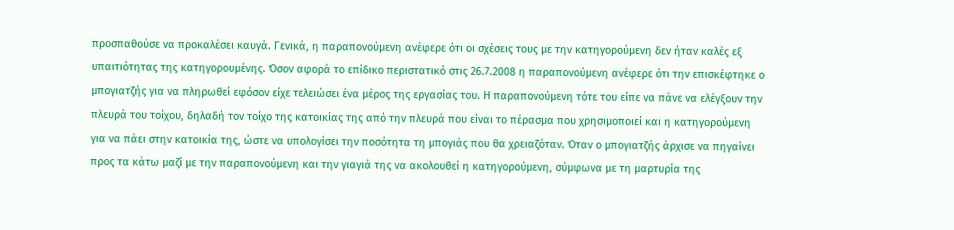προσπαθούσε να προκαλέσει καυγά. Γενικά, η παραπονούμενη ανέφερε ότι οι σχέσεις τους με την κατηγορούμενη δεν ήταν καλές εξ υπαιτιότητας της κατηγορουμένης. Όσον αφορά το επίδικο περιστατικό στις 26.7.2008 η παραπονούμενη ανέφερε ότι την επισκέφτηκε ο μπογιατζής για να πληρωθεί εφόσον είχε τελειώσει ένα μέρος της εργασίας του. Η παραπονούμενη τότε του είπε να πάνε να ελέγξουν την πλευρά του τοίχου, δηλαδή τον τοίχο της κατοικίας της από την πλευρά που είναι το πέρασμα που χρησιμοποιεί και η κατηγορούμενη για να πάει στην κατοικία της, ώστε να υπολογίσει την ποσότητα τη μπογιάς που θα χρειαζόταν. Όταν ο μπογιατζής άρχισε να πηγαίνει προς τα κάτω μαζί με την παραπονούμενη και την γιαγιά της να ακολουθεί η κατηγορούμενη, σύμφωνα με τη μαρτυρία της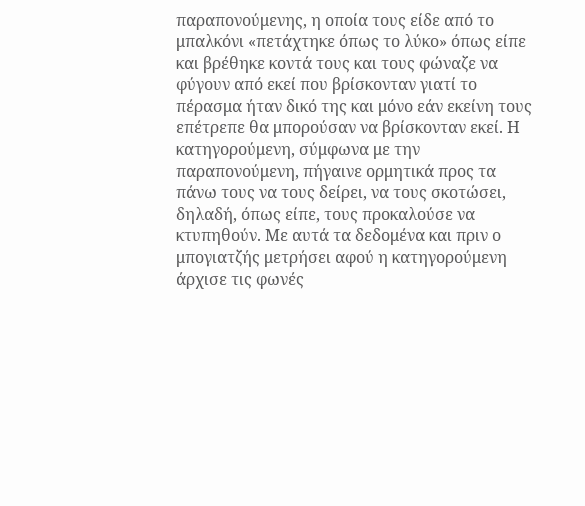παραπονούμενης, η οποία τους είδε από το μπαλκόνι «πετάχτηκε όπως το λύκο» όπως είπε και βρέθηκε κοντά τους και τους φώναζε να φύγουν από εκεί που βρίσκονταν γιατί το πέρασμα ήταν δικό της και μόνο εάν εκείνη τους επέτρεπε θα μπορούσαν να βρίσκονταν εκεί. Η κατηγορούμενη, σύμφωνα με την παραπονούμενη, πήγαινε ορμητικά προς τα πάνω τους να τους δείρει, να τους σκοτώσει, δηλαδή, όπως είπε, τους προκαλούσε να κτυπηθούν. Με αυτά τα δεδομένα και πριν ο μπογιατζής μετρήσει αφού η κατηγορούμενη άρχισε τις φωνές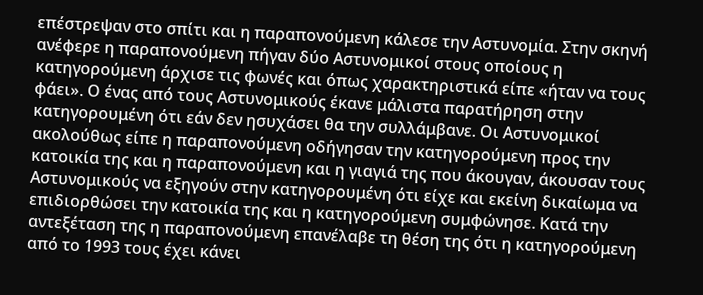επέστρεψαν στο σπίτι και η παραπονούμενη κάλεσε την Αστυνομία. Στην σκηνή ανέφερε η παραπονούμενη πήγαν δύο Αστυνομικοί στους οποίους η κατηγορούμενη άρχισε τις φωνές και όπως χαρακτηριστικά είπε «ήταν να τους φάει». Ο ένας από τους Αστυνομικούς έκανε μάλιστα παρατήρηση στην κατηγορουμένη ότι εάν δεν ησυχάσει θα την συλλάμβανε. Οι Αστυνομικοί ακολούθως είπε η παραπονούμενη οδήγησαν την κατηγορούμενη προς την κατοικία της και η παραπονούμενη και η γιαγιά της που άκουγαν, άκουσαν τους Αστυνομικούς να εξηγούν στην κατηγορουμένη ότι είχε και εκείνη δικαίωμα να επιδιορθώσει την κατοικία της και η κατηγορούμενη συμφώνησε. Κατά την αντεξέταση της η παραπονούμενη επανέλαβε τη θέση της ότι η κατηγορούμενη από το 1993 τους έχει κάνει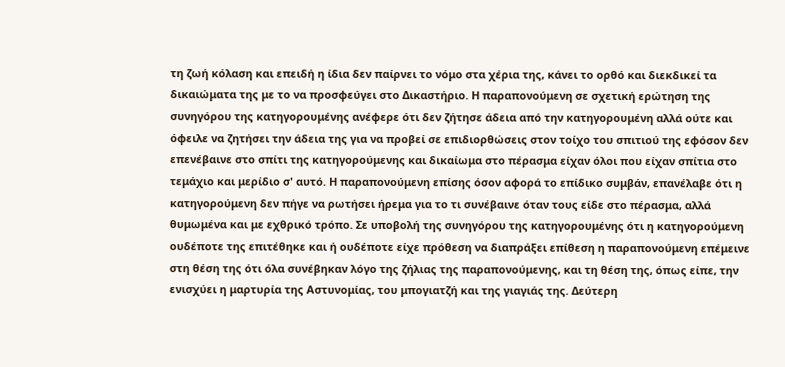τη ζωή κόλαση και επειδή η ίδια δεν παίρνει το νόμο στα χέρια της, κάνει το ορθό και διεκδικεί τα δικαιώματα της με το να προσφεύγει στο Δικαστήριο. Η παραπονούμενη σε σχετική ερώτηση της συνηγόρου της κατηγορουμένης ανέφερε ότι δεν ζήτησε άδεια από την κατηγορουμένη αλλά ούτε και όφειλε να ζητήσει την άδεια της για να προβεί σε επιδιορθώσεις στον τοίχο του σπιτιού της εφόσον δεν επενέβαινε στο σπίτι της κατηγορούμενης και δικαίωμα στο πέρασμα είχαν όλοι που είχαν σπίτια στο τεμάχιο και μερίδιο σ' αυτό. Η παραπονούμενη επίσης όσον αφορά το επίδικο συμβάν, επανέλαβε ότι η κατηγορούμενη δεν πήγε να ρωτήσει ήρεμα για το τι συνέβαινε όταν τους είδε στο πέρασμα, αλλά θυμωμένα και με εχθρικό τρόπο. Σε υποβολή της συνηγόρου της κατηγορουμένης ότι η κατηγορούμενη ουδέποτε της επιτέθηκε και ή ουδέποτε είχε πρόθεση να διαπράξει επίθεση η παραπονούμενη επέμεινε στη θέση της ότι όλα συνέβηκαν λόγο της ζήλιας της παραπονούμενης, και τη θέση της, όπως είπε, την ενισχύει η μαρτυρία της Αστυνομίας, του μπογιατζή και της γιαγιάς της. Δεύτερη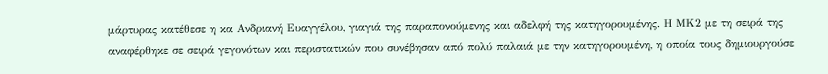μάρτυρας κατέθεσε η κα Ανδριανή Ευαγγέλου, γιαγιά της παραπονούμενης και αδελφή της κατηγορουμένης. Η ΜΚ2 με τη σειρά της αναφέρθηκε σε σειρά γεγονότων και περιστατικών που συνέβησαν από πολύ παλαιά με την κατηγορουμένη, η οποία τους δημιουργούσε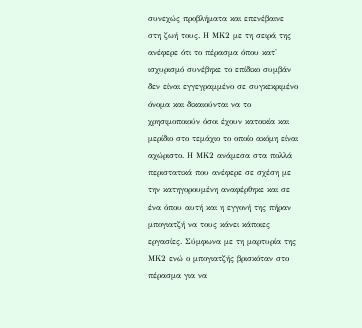συνεχώς προβλήματα και επενέβαινε στη ζωή τους. Η ΜΚ2 με τη σειρά της ανέφερε ότι το πέρασμα όπου κατ' ισχυρισμό συνέβηκε το επίδικο συμβάν δεν είναι εγγεγραμμένο σε συγκεκριμένο όνομα και δικαιούνται να το χρησιμοποιούν όσοι έχουν κατοικία και μερίδιο στο τεμάχιο το οποίο ακόμη είναι αχώριστο. Η ΜΚ2 ανάμεσα στα πολλά περιστατικά που ανέφερε σε σχέση με την κατηγορουμένη αναφέρθηκε και σε ένα όπου αυτή και η εγγονή της πήραν μπογιατζή να τους κάνει κάποιες εργασίες. Σύμφωνα με τη μαρτυρία της ΜΚ2 ενώ ο μπογιατζής βρισκόταν στο πέρασμα για να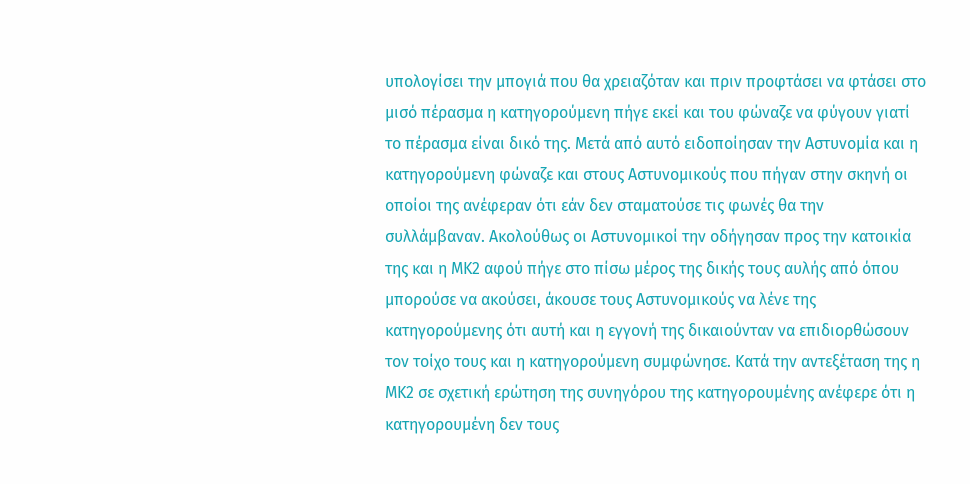υπολογίσει την μπογιά που θα χρειαζόταν και πριν προφτάσει να φτάσει στο μισό πέρασμα η κατηγορούμενη πήγε εκεί και του φώναζε να φύγουν γιατί το πέρασμα είναι δικό της. Μετά από αυτό ειδοποίησαν την Αστυνομία και η κατηγορούμενη φώναζε και στους Αστυνομικούς που πήγαν στην σκηνή οι οποίοι της ανέφεραν ότι εάν δεν σταματούσε τις φωνές θα την συλλάμβαναν. Ακολούθως οι Αστυνομικοί την οδήγησαν προς την κατοικία της και η ΜΚ2 αφού πήγε στο πίσω μέρος της δικής τους αυλής από όπου μπορούσε να ακούσει, άκουσε τους Αστυνομικούς να λένε της κατηγορούμενης ότι αυτή και η εγγονή της δικαιούνταν να επιδιορθώσουν τον τοίχο τους και η κατηγορούμενη συμφώνησε. Κατά την αντεξέταση της η ΜΚ2 σε σχετική ερώτηση της συνηγόρου της κατηγορουμένης ανέφερε ότι η κατηγορουμένη δεν τους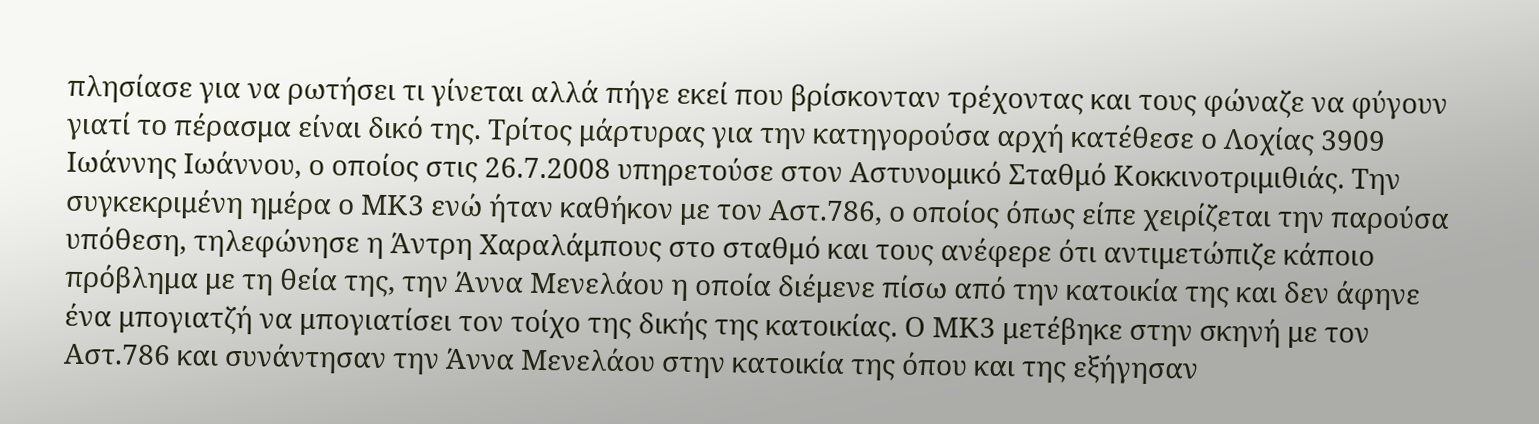πλησίασε για να ρωτήσει τι γίνεται αλλά πήγε εκεί που βρίσκονταν τρέχοντας και τους φώναζε να φύγουν γιατί το πέρασμα είναι δικό της. Τρίτος μάρτυρας για την κατηγορούσα αρχή κατέθεσε ο Λοχίας 3909 Ιωάννης Ιωάννου, ο οποίος στις 26.7.2008 υπηρετούσε στον Αστυνομικό Σταθμό Κοκκινοτριμιθιάς. Την συγκεκριμένη ημέρα ο ΜΚ3 ενώ ήταν καθήκον με τον Αστ.786, ο οποίος όπως είπε χειρίζεται την παρούσα υπόθεση, τηλεφώνησε η Άντρη Χαραλάμπους στο σταθμό και τους ανέφερε ότι αντιμετώπιζε κάποιο πρόβλημα με τη θεία της, την Άννα Μενελάου η οποία διέμενε πίσω από την κατοικία της και δεν άφηνε ένα μπογιατζή να μπογιατίσει τον τοίχο της δικής της κατοικίας. Ο ΜΚ3 μετέβηκε στην σκηνή με τον Αστ.786 και συνάντησαν την Άννα Μενελάου στην κατοικία της όπου και της εξήγησαν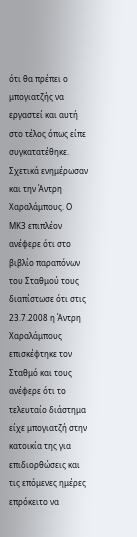ότι θα πρέπει ο μπογιατζής να εργαστεί και αυτή στο τέλος όπως είπε συγκατατέθηκε. Σχετικά ενημέρωσαν και την Άντρη Χαραλάμπους. Ο ΜΚ3 επιπλέον ανέφερε ότι στο βιβλίο παραπόνων του Σταθμού τους διαπίστωσε ότι στις 23.7.2008 η Άντρη Χαραλάμπους επισκέφτηκε τον Σταθμό και τους ανέφερε ότι το τελευταίο διάστημα είχε μπογιατζή στην κατοικία της για επιδιορθώσεις και τις επόμενες ημέρες επρόκειτο να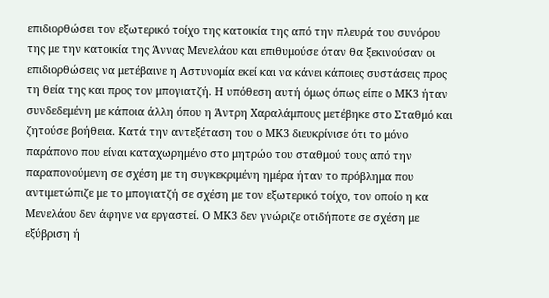επιδιορθώσει τον εξωτερικό τοίχο της κατοικία της από την πλευρά του συνόρου της με την κατοικία της Άννας Μενελάου και επιθυμούσε όταν θα ξεκινούσαν οι επιδιορθώσεις να μετέβαινε η Αστυνομία εκεί και να κάνει κάποιες συστάσεις προς τη θεία της και προς τον μπογιατζή. Η υπόθεση αυτή όμως όπως είπε ο ΜΚ3 ήταν συνδεδεμένη με κάποια άλλη όπου η Άντρη Χαραλάμπους μετέβηκε στο Σταθμό και ζητούσε βοήθεια. Κατά την αντεξέταση του ο ΜΚ3 διευκρίνισε ότι το μόνο παράπονο που είναι καταχωρημένο στο μητρώο του σταθμού τους από την παραπονούμενη σε σχέση με τη συγκεκριμένη ημέρα ήταν το πρόβλημα που αντιμετώπιζε με το μπογιατζή σε σχέση με τον εξωτερικό τοίχο, τον οποίο η κα Μενελάου δεν άφηνε να εργαστεί. Ο ΜΚ3 δεν γνώριζε οτιδήποτε σε σχέση με εξύβριση ή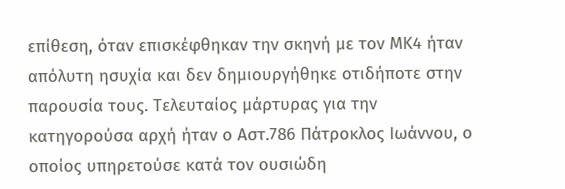επίθεση, όταν επισκέφθηκαν την σκηνή με τον ΜΚ4 ήταν απόλυτη ησυχία και δεν δημιουργήθηκε οτιδήποτε στην παρουσία τους. Τελευταίος μάρτυρας για την κατηγορούσα αρχή ήταν ο Αστ.786 Πάτροκλος Ιωάννου, ο οποίος υπηρετούσε κατά τον ουσιώδη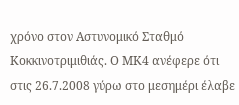χρόνο στον Αστυνομικό Σταθμό Κοκκινοτριμιθιάς. Ο ΜΚ4 ανέφερε ότι στις 26.7.2008 γύρω στο μεσημέρι έλαβε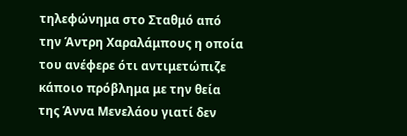τηλεφώνημα στο Σταθμό από την Άντρη Χαραλάμπους η οποία του ανέφερε ότι αντιμετώπιζε κάποιο πρόβλημα με την θεία της Άννα Μενελάου γιατί δεν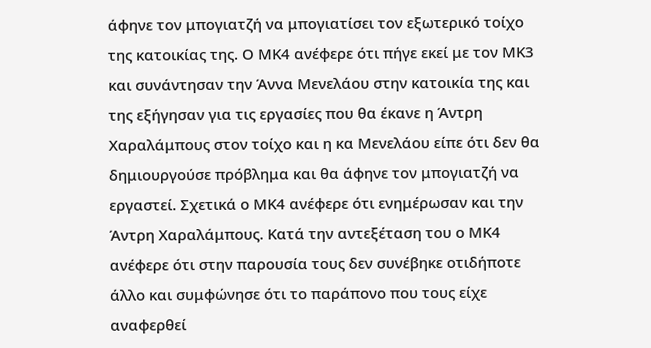άφηνε τον μπογιατζή να μπογιατίσει τον εξωτερικό τοίχο της κατοικίας της. Ο ΜΚ4 ανέφερε ότι πήγε εκεί με τον ΜΚ3 και συνάντησαν την Άννα Μενελάου στην κατοικία της και της εξήγησαν για τις εργασίες που θα έκανε η Άντρη Χαραλάμπους στον τοίχο και η κα Μενελάου είπε ότι δεν θα δημιουργούσε πρόβλημα και θα άφηνε τον μπογιατζή να εργαστεί. Σχετικά ο ΜΚ4 ανέφερε ότι ενημέρωσαν και την Άντρη Χαραλάμπους. Κατά την αντεξέταση του ο ΜΚ4 ανέφερε ότι στην παρουσία τους δεν συνέβηκε οτιδήποτε άλλο και συμφώνησε ότι το παράπονο που τους είχε αναφερθεί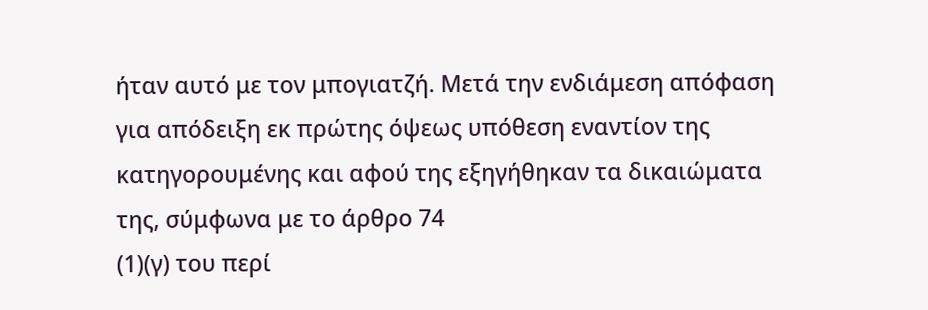ήταν αυτό με τον μπογιατζή. Μετά την ενδιάμεση απόφαση για απόδειξη εκ πρώτης όψεως υπόθεση εναντίον της κατηγορουμένης και αφού της εξηγήθηκαν τα δικαιώματα της, σύμφωνα με το άρθρο 74
(1)(γ) του περί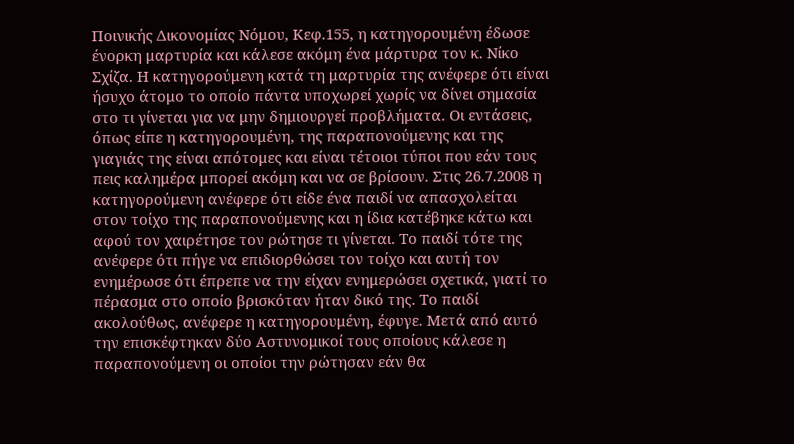Ποινικής Δικονομίας Νόμου, Κεφ.155, η κατηγορουμένη έδωσε ένορκη μαρτυρία και κάλεσε ακόμη ένα μάρτυρα τον κ. Νίκο Σχίζα. Η κατηγορούμενη κατά τη μαρτυρία της ανέφερε ότι είναι ήσυχο άτομο το οποίο πάντα υποχωρεί χωρίς να δίνει σημασία στο τι γίνεται για να μην δημιουργεί προβλήματα. Οι εντάσεις, όπως είπε η κατηγορουμένη, της παραπονούμενης και της γιαγιάς της είναι απότομες και είναι τέτοιοι τύποι που εάν τους πεις καλημέρα μπορεί ακόμη και να σε βρίσουν. Στις 26.7.2008 η κατηγορούμενη ανέφερε ότι είδε ένα παιδί να απασχολείται στον τοίχο της παραπονούμενης και η ίδια κατέβηκε κάτω και αφού τον χαιρέτησε τον ρώτησε τι γίνεται. Το παιδί τότε της ανέφερε ότι πήγε να επιδιορθώσει τον τοίχο και αυτή τον ενημέρωσε ότι έπρεπε να την είχαν ενημερώσει σχετικά, γιατί το πέρασμα στο οποίο βρισκόταν ήταν δικό της. Το παιδί ακολούθως, ανέφερε η κατηγορουμένη, έφυγε. Μετά από αυτό την επισκέφτηκαν δύο Αστυνομικοί τους οποίους κάλεσε η παραπονούμενη οι οποίοι την ρώτησαν εάν θα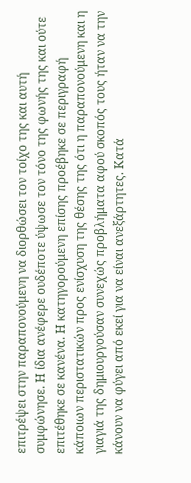επιτρέψει στην παραπονούμενη να διορθώσει τον τοίχο της και αυτή συμφώνησε. Η ίδια ανέφερε ουδέποτε ύψωσε τον τόνο της φωνής της και ούτε επιτέθηκε σε κανένα. Η κατηγορούμενη επίσης προέβηκε σε περιγραφή κάποιων περιστατικών προς ενίσχυση της θέσης της ότι η παραπονούμενη και η γιαγιά της δημιουργούσαν συνεχώς προβλήματα αφού σκοπός τους ήταν να την κάνουν να φύγει από εκεί για να είναι ανεξάρτητες. Κατά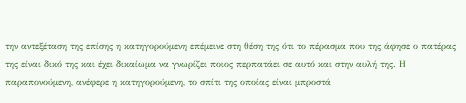την αντεξέταση της επίσης η κατηγορούμενη επέμεινε στη θέση της ότι το πέρασμα που της άφησε ο πατέρας της είναι δικό της και έχει δικαίωμα να γνωρίζει ποιος περπατάει σε αυτό και στην αυλή της. Η παραπονούμενη, ανέφερε η κατηγορούμενη, το σπίτι της οποίας είναι μπροστά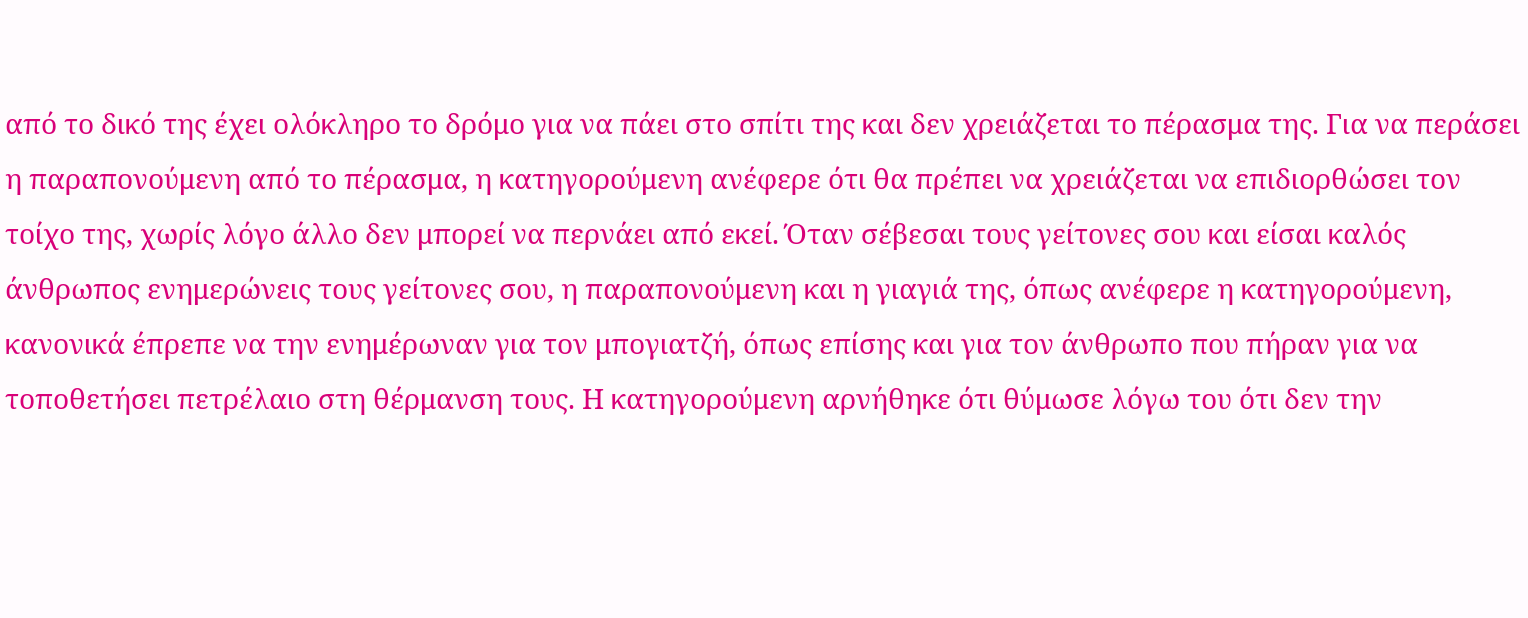από το δικό της έχει ολόκληρο το δρόμο για να πάει στο σπίτι της και δεν χρειάζεται το πέρασμα της. Για να περάσει η παραπονούμενη από το πέρασμα, η κατηγορούμενη ανέφερε ότι θα πρέπει να χρειάζεται να επιδιορθώσει τον τοίχο της, χωρίς λόγο άλλο δεν μπορεί να περνάει από εκεί. Όταν σέβεσαι τους γείτονες σου και είσαι καλός άνθρωπος ενημερώνεις τους γείτονες σου, η παραπονούμενη και η γιαγιά της, όπως ανέφερε η κατηγορούμενη, κανονικά έπρεπε να την ενημέρωναν για τον μπογιατζή, όπως επίσης και για τον άνθρωπο που πήραν για να τοποθετήσει πετρέλαιο στη θέρμανση τους. Η κατηγορούμενη αρνήθηκε ότι θύμωσε λόγω του ότι δεν την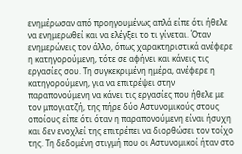ενημέρωσαν από προηγουμένως απλά είπε ότι ήθελε να ενημερωθεί και να ελέγξει το τι γίνεται. Όταν ενημερώνεις τον άλλο, όπως χαρακτηριστικά ανέφερε η κατηγορούμενη, τότε σε αφήνει και κάνεις τις εργασίες σου. Τη συγκεκριμένη ημέρα, ανέφερε η κατηγορούμενη, για να επιτρέψει στην παραπονούμενη να κάνει τις εργασίες που ήθελε με τον μπογιατζή, της πήρε δύο Αστυνομικούς στους οποίους είπε ότι όταν η παραπονούμενη είναι ήσυχη και δεν ενοχλεί της επιτρέπει να διορθώσει τον τοίχο της. Τη δεδομένη στιγμή που οι Αστυνομικοί ήταν στο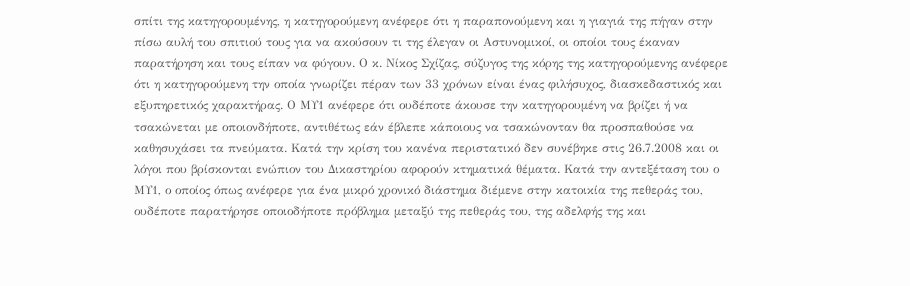σπίτι της κατηγορουμένης, η κατηγορούμενη ανέφερε ότι η παραπονούμενη και η γιαγιά της πήγαν στην πίσω αυλή του σπιτιού τους για να ακούσουν τι της έλεγαν οι Αστυνομικοί, οι οποίοι τους έκαναν παρατήρηση και τους είπαν να φύγουν. Ο κ. Νίκος Σχίζας, σύζυγος της κόρης της κατηγορούμενης ανέφερε ότι η κατηγορούμενη την οποία γνωρίζει πέραν των 33 χρόνων είναι ένας φιλήσυχος, διασκεδαστικός και εξυπηρετικός χαρακτήρας. Ο ΜΥ1 ανέφερε ότι ουδέποτε άκουσε την κατηγορουμένη να βρίζει ή να τσακώνεται με οποιονδήποτε, αντιθέτως εάν έβλεπε κάποιους να τσακώνονταν θα προσπαθούσε να καθησυχάσει τα πνεύματα. Κατά την κρίση του κανένα περιστατικό δεν συνέβηκε στις 26.7.2008 και οι λόγοι που βρίσκονται ενώπιον του Δικαστηρίου αφορούν κτηματικά θέματα. Κατά την αντεξέταση του ο ΜΥ1, ο οποίος όπως ανέφερε για ένα μικρό χρονικό διάστημα διέμενε στην κατοικία της πεθεράς του, ουδέποτε παρατήρησε οποιοδήποτε πρόβλημα μεταξύ της πεθεράς του, της αδελφής της και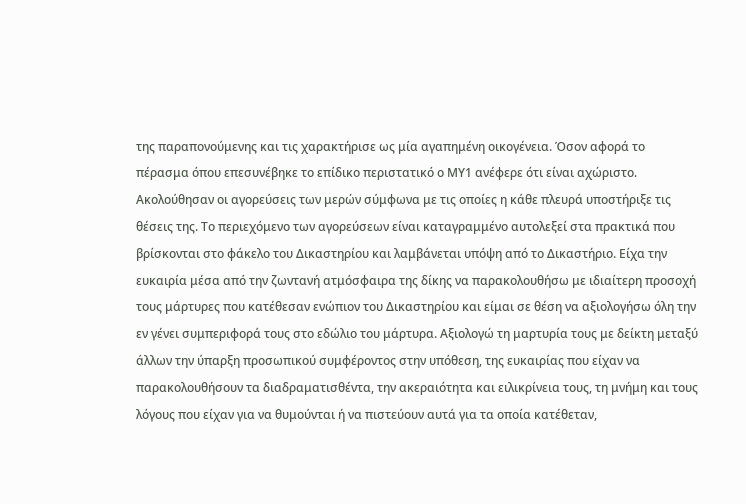της παραπονούμενης και τις χαρακτήρισε ως μία αγαπημένη οικογένεια. Όσον αφορά το πέρασμα όπου επεσυνέβηκε το επίδικο περιστατικό ο ΜΥ1 ανέφερε ότι είναι αχώριστο. Ακολούθησαν οι αγορεύσεις των μερών σύμφωνα με τις οποίες η κάθε πλευρά υποστήριξε τις θέσεις της. Το περιεχόμενο των αγορεύσεων είναι καταγραμμένο αυτολεξεί στα πρακτικά που βρίσκονται στο φάκελο του Δικαστηρίου και λαμβάνεται υπόψη από το Δικαστήριο. Είχα την ευκαιρία μέσα από την ζωντανή ατμόσφαιρα της δίκης να παρακολουθήσω με ιδιαίτερη προσοχή τους μάρτυρες που κατέθεσαν ενώπιον του Δικαστηρίου και είμαι σε θέση να αξιολογήσω όλη την εν γένει συμπεριφορά τους στο εδώλιο του μάρτυρα. Αξιολογώ τη μαρτυρία τους με δείκτη μεταξύ άλλων την ύπαρξη προσωπικού συμφέροντος στην υπόθεση, της ευκαιρίας που είχαν να παρακολουθήσουν τα διαδραματισθέντα, την ακεραιότητα και ειλικρίνεια τους, τη μνήμη και τους λόγους που είχαν για να θυμούνται ή να πιστεύουν αυτά για τα οποία κατέθεταν,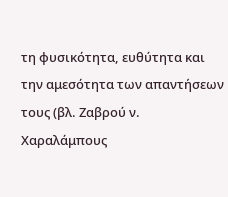τη φυσικότητα, ευθύτητα και την αμεσότητα των απαντήσεων τους (βλ. Ζαβρού ν. Χαραλάμπους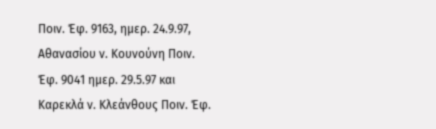Ποιν. Έφ. 9163, ημερ. 24.9.97, Αθανασίου ν. Κουνούνη Ποιν. Έφ. 9041 ημερ. 29.5.97 και Καρεκλά ν. Κλεάνθους Ποιν. Έφ.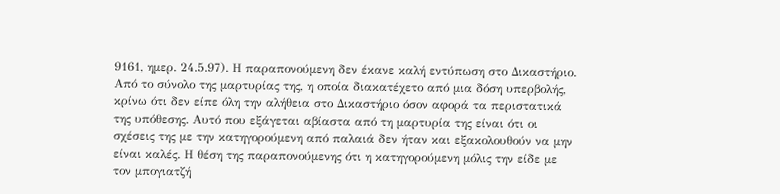9161, ημερ. 24.5.97). Η παραπονούμενη δεν έκανε καλή εντύπωση στο Δικαστήριο. Από το σύνολο της μαρτυρίας της, η οποία διακατέχετο από μια δόση υπερβολής, κρίνω ότι δεν είπε όλη την αλήθεια στο Δικαστήριο όσον αφορά τα περιστατικά της υπόθεσης. Αυτό που εξάγεται αβίαστα από τη μαρτυρία της είναι ότι οι σχέσεις της με την κατηγορούμενη από παλαιά δεν ήταν και εξακολουθούν να μην είναι καλές. Η θέση της παραπονούμενης ότι η κατηγορούμενη μόλις την είδε με τον μπογιατζή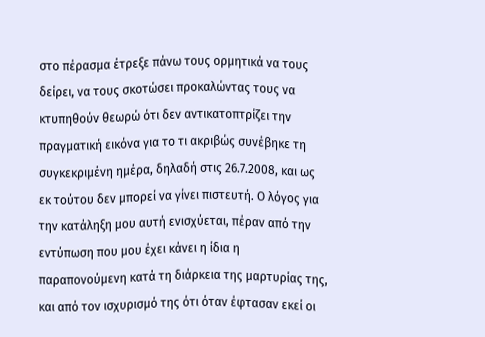στο πέρασμα έτρεξε πάνω τους ορμητικά να τους δείρει, να τους σκοτώσει προκαλώντας τους να κτυπηθούν θεωρώ ότι δεν αντικατοπτρίζει την πραγματική εικόνα για το τι ακριβώς συνέβηκε τη συγκεκριμένη ημέρα, δηλαδή στις 26.7.2008, και ως εκ τούτου δεν μπορεί να γίνει πιστευτή. Ο λόγος για την κατάληξη μου αυτή ενισχύεται, πέραν από την εντύπωση που μου έχει κάνει η ίδια η παραπονούμενη κατά τη διάρκεια της μαρτυρίας της, και από τον ισχυρισμό της ότι όταν έφτασαν εκεί οι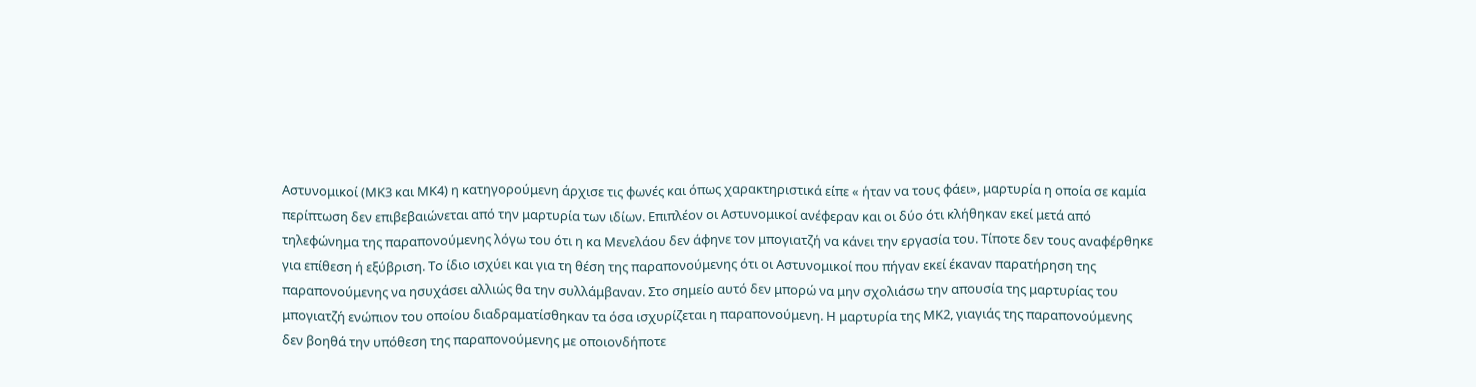Αστυνομικοί (ΜΚ3 και ΜΚ4) η κατηγορούμενη άρχισε τις φωνές και όπως χαρακτηριστικά είπε « ήταν να τους φάει», μαρτυρία η οποία σε καμία περίπτωση δεν επιβεβαιώνεται από την μαρτυρία των ιδίων. Επιπλέον οι Αστυνομικοί ανέφεραν και οι δύο ότι κλήθηκαν εκεί μετά από τηλεφώνημα της παραπονούμενης λόγω του ότι η κα Μενελάου δεν άφηνε τον μπογιατζή να κάνει την εργασία του. Τίποτε δεν τους αναφέρθηκε για επίθεση ή εξύβριση. Το ίδιο ισχύει και για τη θέση της παραπονούμενης ότι οι Αστυνομικοί που πήγαν εκεί έκαναν παρατήρηση της παραπονούμενης να ησυχάσει αλλιώς θα την συλλάμβαναν. Στο σημείο αυτό δεν μπορώ να μην σχολιάσω την απουσία της μαρτυρίας του μπογιατζή ενώπιον του οποίου διαδραματίσθηκαν τα όσα ισχυρίζεται η παραπονούμενη. Η μαρτυρία της ΜΚ2, γιαγιάς της παραπονούμενης δεν βοηθά την υπόθεση της παραπονούμενης με οποιονδήποτε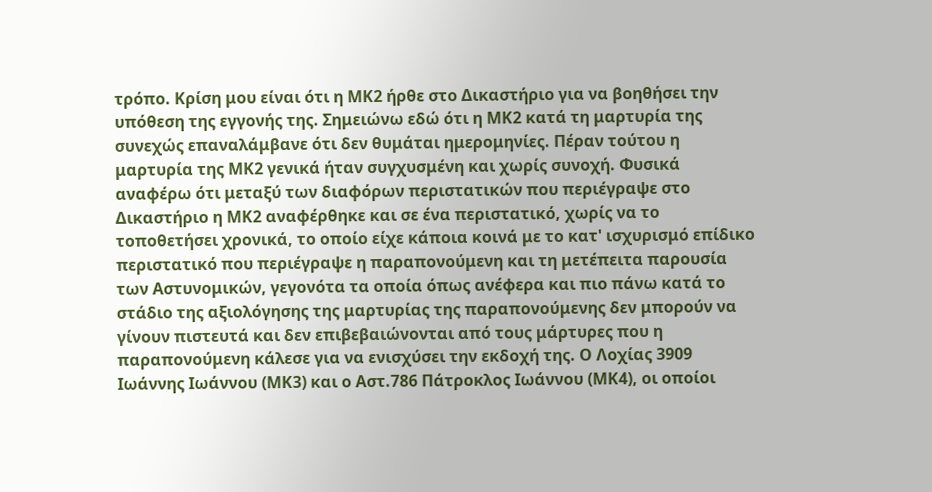τρόπο. Κρίση μου είναι ότι η ΜΚ2 ήρθε στο Δικαστήριο για να βοηθήσει την υπόθεση της εγγονής της. Σημειώνω εδώ ότι η ΜΚ2 κατά τη μαρτυρία της συνεχώς επαναλάμβανε ότι δεν θυμάται ημερομηνίες. Πέραν τούτου η μαρτυρία της ΜΚ2 γενικά ήταν συγχυσμένη και χωρίς συνοχή. Φυσικά αναφέρω ότι μεταξύ των διαφόρων περιστατικών που περιέγραψε στο Δικαστήριο η ΜΚ2 αναφέρθηκε και σε ένα περιστατικό, χωρίς να το τοποθετήσει χρονικά, το οποίο είχε κάποια κοινά με το κατ' ισχυρισμό επίδικο περιστατικό που περιέγραψε η παραπονούμενη και τη μετέπειτα παρουσία των Αστυνομικών, γεγονότα τα οποία όπως ανέφερα και πιο πάνω κατά το στάδιο της αξιολόγησης της μαρτυρίας της παραπονούμενης δεν μπορούν να γίνουν πιστευτά και δεν επιβεβαιώνονται από τους μάρτυρες που η παραπονούμενη κάλεσε για να ενισχύσει την εκδοχή της. Ο Λοχίας 3909 Ιωάννης Ιωάννου (ΜΚ3) και ο Αστ.786 Πάτροκλος Ιωάννου (ΜΚ4), οι οποίοι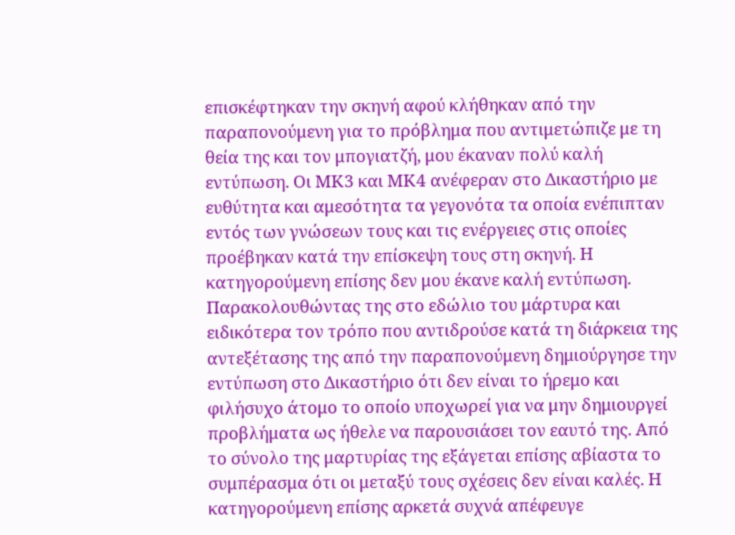επισκέφτηκαν την σκηνή αφού κλήθηκαν από την παραπονούμενη για το πρόβλημα που αντιμετώπιζε με τη θεία της και τον μπογιατζή, μου έκαναν πολύ καλή εντύπωση. Οι ΜΚ3 και ΜΚ4 ανέφεραν στο Δικαστήριο με ευθύτητα και αμεσότητα τα γεγονότα τα οποία ενέπιπταν εντός των γνώσεων τους και τις ενέργειες στις οποίες προέβηκαν κατά την επίσκεψη τους στη σκηνή. Η κατηγορούμενη επίσης δεν μου έκανε καλή εντύπωση. Παρακολουθώντας της στο εδώλιο του μάρτυρα και ειδικότερα τον τρόπο που αντιδρούσε κατά τη διάρκεια της αντεξέτασης της από την παραπονούμενη δημιούργησε την εντύπωση στο Δικαστήριο ότι δεν είναι το ήρεμο και φιλήσυχο άτομο το οποίο υποχωρεί για να μην δημιουργεί προβλήματα ως ήθελε να παρουσιάσει τον εαυτό της. Από το σύνολο της μαρτυρίας της εξάγεται επίσης αβίαστα το συμπέρασμα ότι οι μεταξύ τους σχέσεις δεν είναι καλές. Η κατηγορούμενη επίσης αρκετά συχνά απέφευγε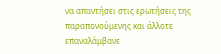να απαντήσει στις ερωτήσεις της παραπονούμενης και άλλοτε επαναλάμβανε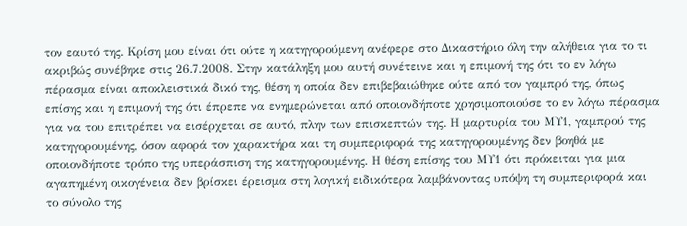τον εαυτό της. Κρίση μου είναι ότι ούτε η κατηγορούμενη ανέφερε στο Δικαστήριο όλη την αλήθεια για το τι ακριβώς συνέβηκε στις 26.7.2008. Στην κατάληξη μου αυτή συνέτεινε και η επιμονή της ότι το εν λόγω πέρασμα είναι αποκλειστικά δικό της, θέση η οποία δεν επιβεβαιώθηκε ούτε από τον γαμπρό της, όπως επίσης και η επιμονή της ότι έπρεπε να ενημερώνεται από οποιονδήποτε χρησιμοποιούσε το εν λόγω πέρασμα για να του επιτρέπει να εισέρχεται σε αυτό, πλην των επισκεπτών της. Η μαρτυρία του ΜΥ1, γαμπρού της κατηγορουμένης, όσον αφορά τον χαρακτήρα και τη συμπεριφορά της κατηγορουμένης δεν βοηθά με οποιονδήποτε τρόπο της υπεράσπιση της κατηγορουμένης. Η θέση επίσης του ΜΥ1 ότι πρόκειται για μια αγαπημένη οικογένεια δεν βρίσκει έρεισμα στη λογική ειδικότερα λαμβάνοντας υπόψη τη συμπεριφορά και το σύνολο της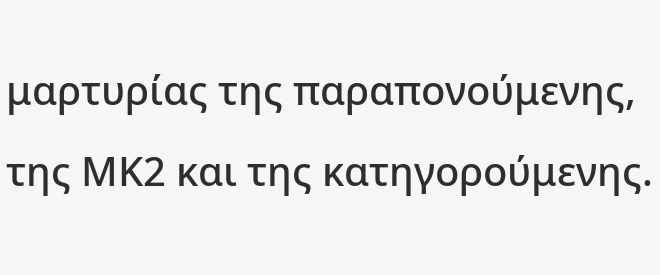μαρτυρίας της παραπονούμενης, της ΜΚ2 και της κατηγορούμενης.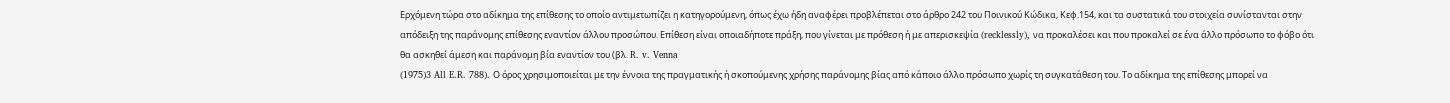Ερχόμενη τώρα στο αδίκημα της επίθεσης το οποίο αντιμετωπίζει η κατηγορούμενη, όπως έχω ήδη αναφέρει προβλέπεται στο άρθρο 242 του Ποινικού Κώδικα, Κεφ.154, και τα συστατικά του στοιχεία συνίστανται στην απόδειξη της παράνομης επίθεσης εναντίον άλλου προσώπου. Επίθεση είναι οποιαδήποτε πράξη, που γίνεται με πρόθεση ή με απερισκεψία (recklessly), να προκαλέσει και που προκαλεί σε ένα άλλο πρόσωπο το φόβο ότι θα ασκηθεί άμεση και παράνομη βία εναντίον του (βλ. R. v. Venna
(1975)3 All E.R. 788). Ο όρος χρησιμοποιείται με την έννοια της πραγματικής ή σκοπούμενης χρήσης παράνομης βίας από κάποιο άλλο πρόσωπο χωρίς τη συγκατάθεση του. Το αδίκημα της επίθεσης μπορεί να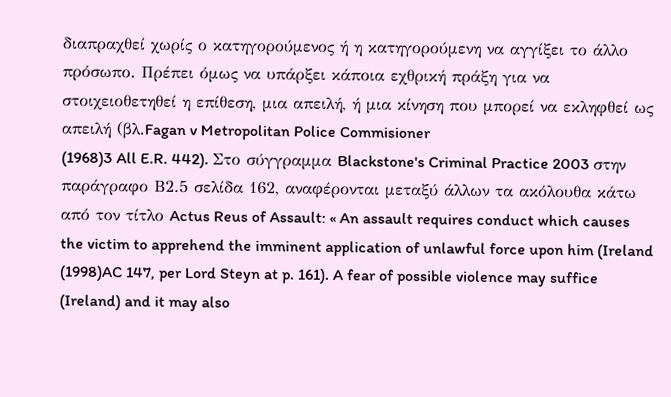διαπραχθεί χωρίς ο κατηγορούμενος ή η κατηγορούμενη να αγγίξει το άλλο πρόσωπο. Πρέπει όμως να υπάρξει κάποια εχθρική πράξη για να στοιχειοθετηθεί η επίθεση, μια απειλή, ή μια κίνηση που μπορεί να εκληφθεί ως απειλή (βλ.Fagan v Metropolitan Police Commisioner
(1968)3 All E.R. 442). Στο σύγγραμμα Blackstone's Criminal Practice 2003 στην παράγραφο Β2.5 σελίδα 162, αναφέρονται μεταξύ άλλων τα ακόλουθα κάτω από τον τίτλο Actus Reus of Assault: « An assault requires conduct which causes the victim to apprehend the imminent application of unlawful force upon him (Ireland
(1998)AC 147, per Lord Steyn at p. 161). A fear of possible violence may suffice (Ireland) and it may also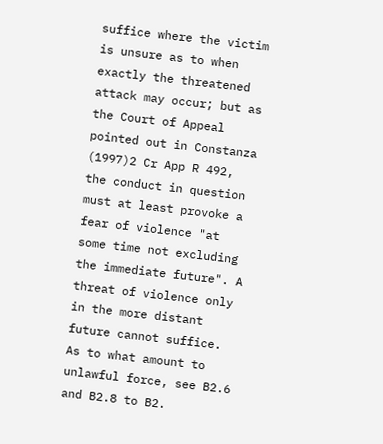suffice where the victim is unsure as to when exactly the threatened attack may occur; but as the Court of Appeal pointed out in Constanza
(1997)2 Cr App R 492, the conduct in question must at least provoke a fear of violence "at some time not excluding the immediate future". A threat of violence only in the more distant future cannot suffice. As to what amount to unlawful force, see B2.6 and B2.8 to B2.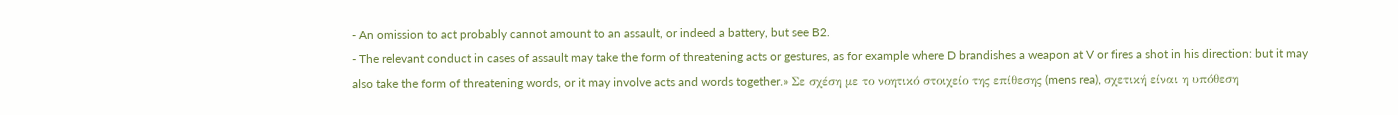- An omission to act probably cannot amount to an assault, or indeed a battery, but see B2.
- The relevant conduct in cases of assault may take the form of threatening acts or gestures, as for example where D brandishes a weapon at V or fires a shot in his direction: but it may also take the form of threatening words, or it may involve acts and words together.» Σε σχέση με το νοητικό στοιχείο της επίθεσης (mens rea), σχετική είναι η υπόθεση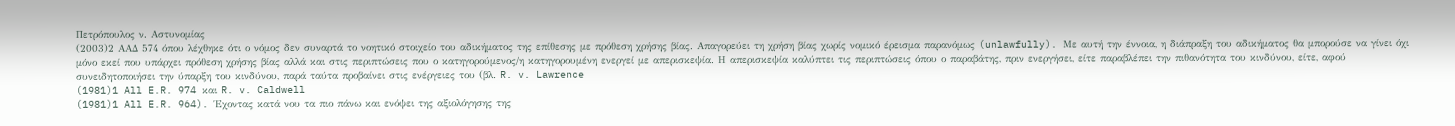Πετρόπουλος ν. Αστυνομίας
(2003)2 ΑΑΔ 574 όπου λέχθηκε ότι ο νόμος δεν συναρτά το νοητικό στοιχείο του αδικήματος της επίθεσης με πρόθεση χρήσης βίας. Απαγορεύει τη χρήση βίας χωρίς νομικό έρεισμα παρανόμως (unlawfully). Με αυτή την έννοια, η διάπραξη του αδικήματος θα μπορούσε να γίνει όχι μόνο εκεί που υπάρχει πρόθεση χρήσης βίας αλλά και στις περιπτώσεις που ο κατηγορούμενος/η κατηγορουμένη ενεργεί με απερισκεψία. Η απερισκεψία καλύπτει τις περιπτώσεις όπου ο παραβάτης, πριν ενεργήσει, είτε παραβλέπει την πιθανότητα του κινδύνου, είτε, αφού συνειδητοποιήσει την ύπαρξη του κινδύνου, παρά ταύτα προβαίνει στις ενέργειες του (βλ. R. v. Lawrence
(1981)1 All E.R. 974 και R. v. Caldwell
(1981)1 All E.R. 964). Έχοντας κατά νου τα πιο πάνω και ενόψει της αξιολόγησης της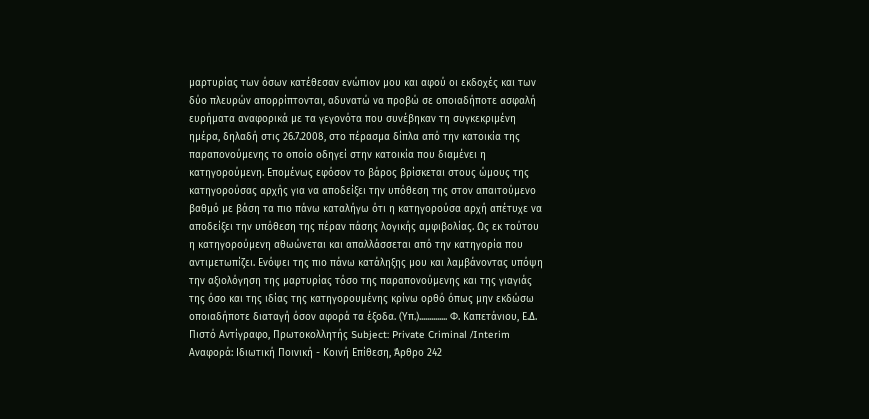μαρτυρίας των όσων κατέθεσαν ενώπιον μου και αφού οι εκδοχές και των δύο πλευρών απορρίπτονται, αδυνατώ να προβώ σε οποιαδήποτε ασφαλή ευρήματα αναφορικά με τα γεγονότα που συνέβηκαν τη συγκεκριμένη ημέρα, δηλαδή στις 26.7.2008, στο πέρασμα δίπλα από την κατοικία της παραπονούμενης το οποίο οδηγεί στην κατοικία που διαμένει η κατηγορούμενη. Επομένως εφόσον το βάρος βρίσκεται στους ώμους της κατηγορούσας αρχής για να αποδείξει την υπόθεση της στον απαιτούμενο βαθμό με βάση τα πιο πάνω καταλήγω ότι η κατηγορούσα αρχή απέτυχε να αποδείξει την υπόθεση της πέραν πάσης λογικής αμφιβολίας. Ως εκ τούτου η κατηγορούμενη αθωώνεται και απαλλάσσεται από την κατηγορία που αντιμετωπίζει. Ενόψει της πιο πάνω κατάληξης μου και λαμβάνοντας υπόψη την αξιολόγηση της μαρτυρίας τόσο της παραπονούμενης και της γιαγιάς της όσο και της ιδίας της κατηγορουμένης κρίνω ορθό όπως μην εκδώσω οποιαδήποτε διαταγή όσον αφορά τα έξοδα. (Υπ.).............. Φ. Καπετάνιου, Ε.Δ. Πιστό Αντίγραφο, Πρωτοκολλητής Subject: Private Criminal /Interim Αναφορά: Ιδιωτική Ποινική - Κοινή Επίθεση, Άρθρο 242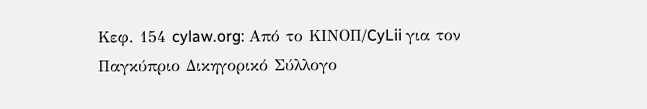Κεφ. 154 cylaw.org: Από το ΚΙΝOΠ/CyLii για τον Παγκύπριο Δικηγορικό Σύλλογο